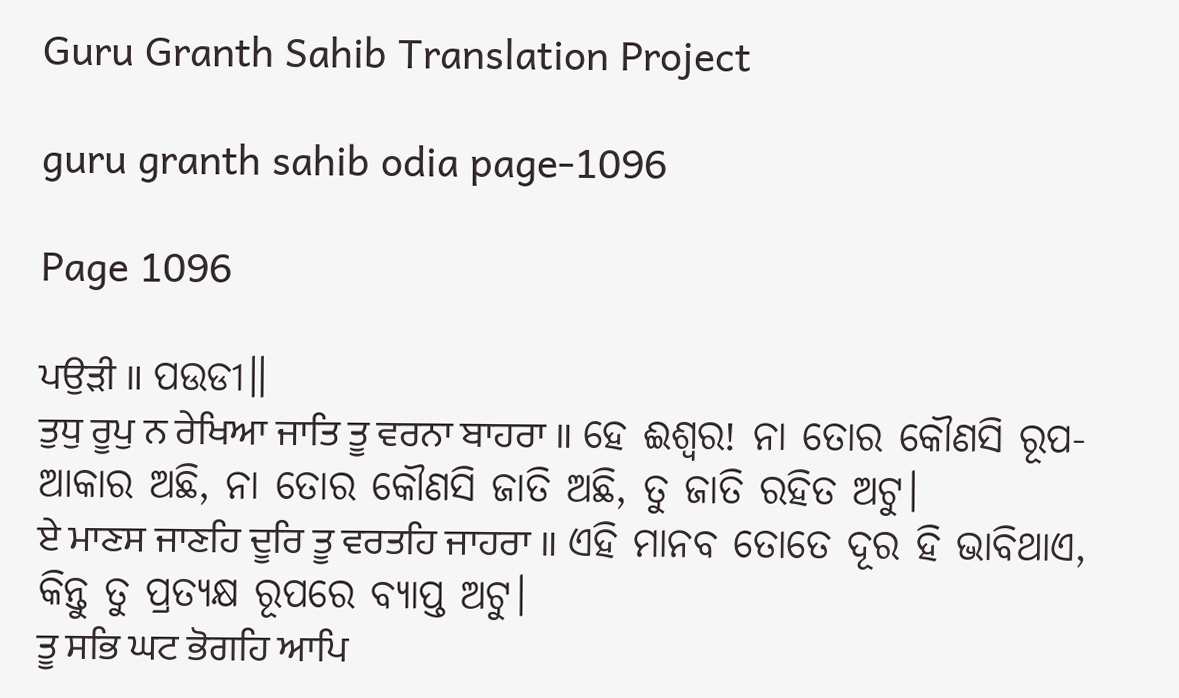Guru Granth Sahib Translation Project

guru granth sahib odia page-1096

Page 1096

ਪਉੜੀ ॥ ପଉଡୀ॥
ਤੁਧੁ ਰੂਪੁ ਨ ਰੇਖਿਆ ਜਾਤਿ ਤੂ ਵਰਨਾ ਬਾਹਰਾ ॥ ହେ ଈଶ୍ଵର! ନା ତୋର କୌଣସି ରୂପ-ଆକାର ଅଛି, ନା ତୋର କୌଣସି ଜାତି ଅଛି, ତୁ ଜାତି ରହିତ ଅଟୁ।
ਏ ਮਾਣਸ ਜਾਣਹਿ ਦੂਰਿ ਤੂ ਵਰਤਹਿ ਜਾਹਰਾ ॥ ଏହି ମାନବ ତୋତେ ଦୂର ହି ଭାବିଥାଏ, କିନ୍ତୁ ତୁ ପ୍ରତ୍ୟକ୍ଷ ରୂପରେ ବ୍ୟାପ୍ତ ଅଟୁ।
ਤੂ ਸਭਿ ਘਟ ਭੋਗਹਿ ਆਪਿ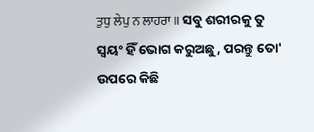ਤੁਧੁ ਲੇਪੁ ਨ ਲਾਹਰਾ ॥ ସବୁ ଶରୀରକୁ ତୁ ସ୍ଵୟଂ ହିଁ ଭୋଗ କରୁଅଛୁ, ପରନ୍ତୁ ତୋ' ଉପରେ କିଛି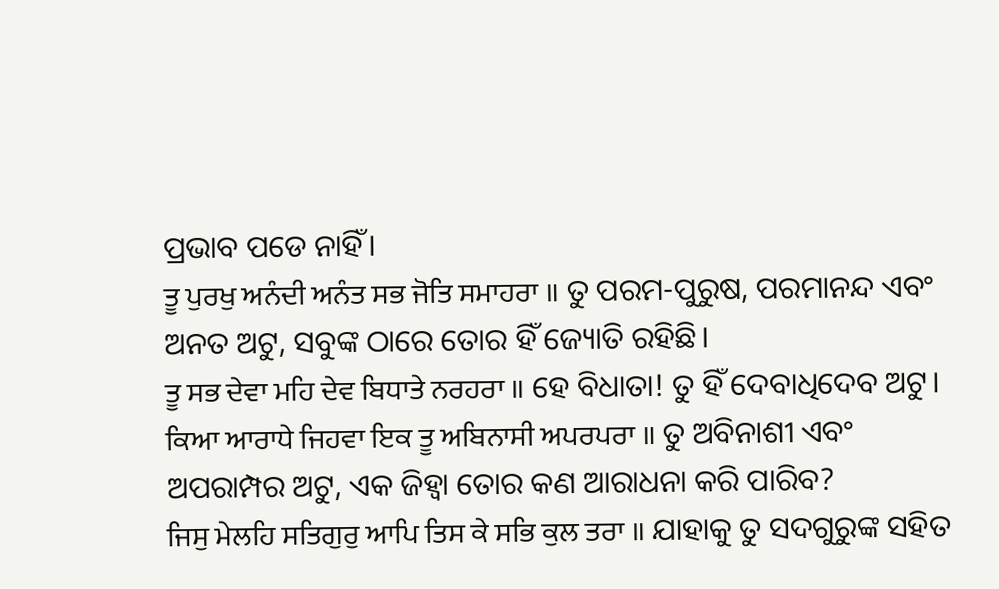ପ୍ରଭାବ ପଡେ ନାହିଁ।
ਤੂ ਪੁਰਖੁ ਅਨੰਦੀ ਅਨੰਤ ਸਭ ਜੋਤਿ ਸਮਾਹਰਾ ॥ ତୁ ପରମ-ପୁରୁଷ, ପରମାନନ୍ଦ ଏବଂ ଅନତ ଅଟୁ, ସବୁଙ୍କ ଠାରେ ତୋର ହିଁ ଜ୍ୟୋତି ରହିଛି।
ਤੂ ਸਭ ਦੇਵਾ ਮਹਿ ਦੇਵ ਬਿਧਾਤੇ ਨਰਹਰਾ ॥ ହେ ବିଧାତା! ତୁ ହିଁ ଦେବାଧିଦେବ ଅଟୁ।
ਕਿਆ ਆਰਾਧੇ ਜਿਹਵਾ ਇਕ ਤੂ ਅਬਿਨਾਸੀ ਅਪਰਪਰਾ ॥ ତୁ ଅବିନାଶୀ ଏବଂ ଅପରାମ୍ପର ଅଟୁ, ଏକ ଜିହ୍ଵା ତୋର କଣ ଆରାଧନା କରି ପାରିବ?
ਜਿਸੁ ਮੇਲਹਿ ਸਤਿਗੁਰੁ ਆਪਿ ਤਿਸ ਕੇ ਸਭਿ ਕੁਲ ਤਰਾ ॥ ଯାହାକୁ ତୁ ସଦଗୁରୁଙ୍କ ସହିତ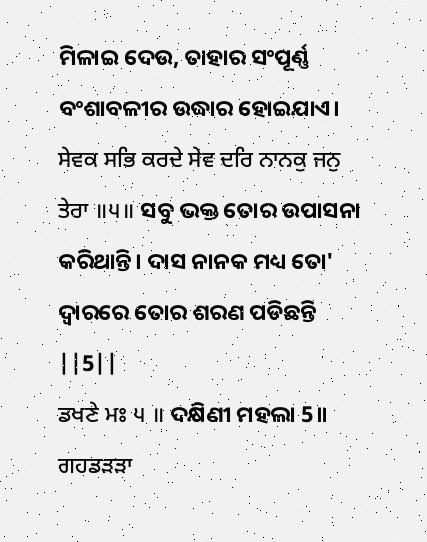ମିଳାଇ ଦେଉ, ତାହାର ସଂପୂର୍ଣ୍ଣ ବଂଶାବଳୀର ଉଦ୍ଧାର ହୋଇଯାଏ।
ਸੇਵਕ ਸਭਿ ਕਰਦੇ ਸੇਵ ਦਰਿ ਨਾਨਕੁ ਜਨੁ ਤੇਰਾ ॥੫॥ ସବୁ ଭକ୍ତ ତୋର ଉପାସନା କରିଥାନ୍ତି। ଦାସ ନାନକ ମଧ୍ୟ ତୋ' ଦ୍ଵାରରେ ତୋର ଶରଣ ପଡିଛନ୍ତି ||5||
ਡਖਣੇ ਮਃ ੫ ॥ ଦକ୍ଷିଣୀ ମହଲା 5॥
ਗਹਡੜੜਾ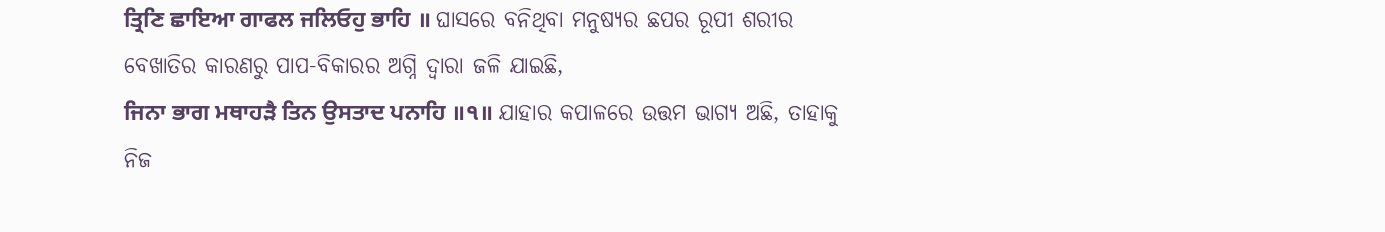ਤ੍ਰਿਣਿ ਛਾਇਆ ਗਾਫਲ ਜਲਿਓਹੁ ਭਾਹਿ ॥ ଘାସରେ ବନିଥିବା ମନୁଷ୍ୟର ଛପର ରୂପୀ ଶରୀର ବେଖାତିର କାରଣରୁ ପାପ-ବିକାରର ଅଗ୍ନି ଦ୍ଵାରା ଜଳି ଯାଇଛି,
ਜਿਨਾ ਭਾਗ ਮਥਾਹੜੈ ਤਿਨ ਉਸਤਾਦ ਪਨਾਹਿ ॥੧॥ ଯାହାର କପାଳରେ ଉତ୍ତମ ଭାଗ୍ୟ ଅଛି, ତାହାକୁ ନିଜ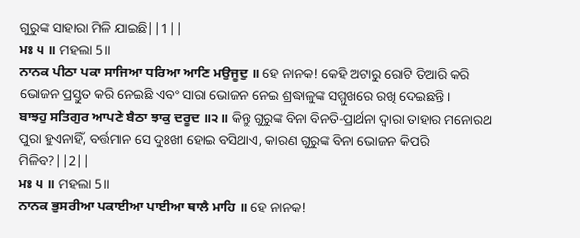ଗୁରୁଙ୍କ ସାହାରା ମିଳି ଯାଇଛି||1||
ਮਃ ੫ ॥ ମହଲା 5॥
ਨਾਨਕ ਪੀਠਾ ਪਕਾ ਸਾਜਿਆ ਧਰਿਆ ਆਣਿ ਮਉਜੂਦੁ ॥ ହେ ନାନକ! କେହି ଅଟାରୁ ରୋଟି ତିଆରି କରି ଭୋଜନ ପ୍ରସ୍ତୁତ କରି ନେଇଛି ଏବଂ ସାରା ଭୋଜନ ନେଇ ଶ୍ରଦ୍ଧାଳୁଙ୍କ ସମ୍ମୁଖରେ ରଖି ଦେଇଛନ୍ତି।
ਬਾਝਹੁ ਸਤਿਗੁਰ ਆਪਣੇ ਬੈਠਾ ਝਾਕੁ ਦਰੂਦ ॥੨॥ କିନ୍ତୁ ଗୁରୁଙ୍କ ବିନା ବିନତି-ପ୍ରାର୍ଥନା ଦ୍ଵାରା ତାହାର ମନୋରଥ ପୁରା ହୁଏନାହିଁ, ବର୍ତ୍ତମାନ ସେ ଦୁଃଖୀ ହୋଇ ବସିଥାଏ, କାରଣ ଗୁରୁଙ୍କ ବିନା ଭୋଜନ କିପରି ମିଳିବ?||2||
ਮਃ ੫ ॥ ମହଲା 5॥
ਨਾਨਕ ਭੁਸਰੀਆ ਪਕਾਈਆ ਪਾਈਆ ਥਾਲੈ ਮਾਹਿ ॥ ହେ ନାନକ!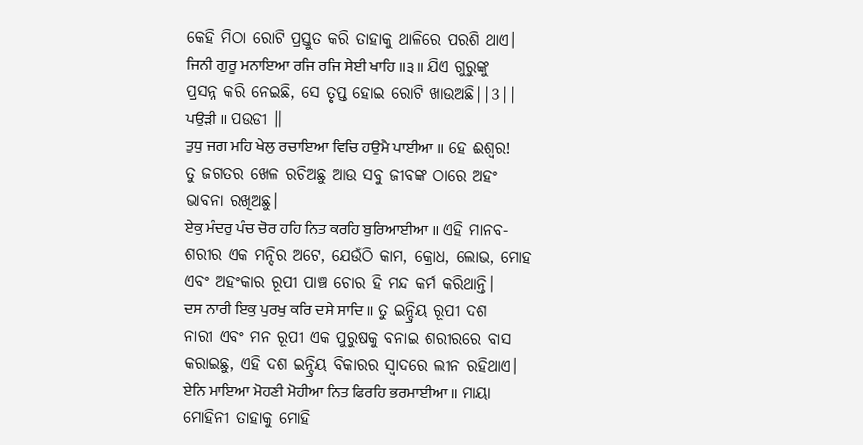କେହି ମିଠା ରୋଟି ପ୍ରସ୍ତୁତ କରି ତାହାକୁ ଥାଳିରେ ପରଶି ଥାଏ।
ਜਿਨੀ ਗੁਰੂ ਮਨਾਇਆ ਰਜਿ ਰਜਿ ਸੇਈ ਖਾਹਿ ॥੩॥ ଯିଏ ଗୁରୁଙ୍କୁ ପ୍ରସନ୍ନ କରି ନେଇଛି, ସେ ତୃପ୍ତ ହୋଇ ରୋଟି ଖାଉଅଛି||3||
ਪਉੜੀ ॥ ପଉଡୀ ॥
ਤੁਧੁ ਜਗ ਮਹਿ ਖੇਲੁ ਰਚਾਇਆ ਵਿਚਿ ਹਉਮੈ ਪਾਈਆ ॥ ହେ ଈଶ୍ଵର! ତୁ ଜଗତର ଖେଳ ରଚିଅଛୁ ଆଉ ସବୁ ଜୀବଙ୍କ ଠାରେ ଅହଂ ଭାବନା ରଖିଅଛୁ।
ਏਕੁ ਮੰਦਰੁ ਪੰਚ ਚੋਰ ਹਹਿ ਨਿਤ ਕਰਹਿ ਬੁਰਿਆਈਆ ॥ ଏହି ମାନବ-ଶରୀର ଏକ ମନ୍ଦିର ଅଟେ, ଯେଉଁଠି କାମ, କ୍ରୋଧ, ଲୋଭ, ମୋହ ଏବଂ ଅହଂକାର ରୂପୀ ପାଞ୍ଚ ଚୋର ହି ମନ୍ଦ କର୍ମ କରିଥାନ୍ତି।
ਦਸ ਨਾਰੀ ਇਕੁ ਪੁਰਖੁ ਕਰਿ ਦਸੇ ਸਾਦਿ ॥ ତୁ ଇନ୍ଦ୍ରିୟ ରୂପୀ ଦଶ ନାରୀ ଏବଂ ମନ ରୂପୀ ଏକ ପୁରୁଷକୁ ବନାଇ ଶରୀରରେ ବାସ କରାଇଛୁ, ଏହି ଦଶ ଇନ୍ଦ୍ରିୟ ବିକାରର ସ୍ବାଦରେ ଲୀନ ରହିଥାଏ।
ਏਨਿ ਮਾਇਆ ਮੋਹਣੀ ਮੋਹੀਆ ਨਿਤ ਫਿਰਹਿ ਭਰਮਾਈਆ ॥ ମାୟା ମୋହିନୀ ତାହାକୁ ମୋହି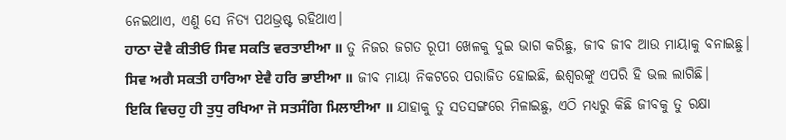ନେଇଥାଏ, ଏଣୁ ସେ ନିତ୍ୟ ପଥଭ୍ରଷ୍ଟ ରହିଥାଏ।
ਹਾਠਾ ਦੋਵੈ ਕੀਤੀਓ ਸਿਵ ਸਕਤਿ ਵਰਤਾਈਆ ॥ ତୁ ନିଜର ଜଗତ ରୂପୀ ଖେଳକୁ ଦୁଇ ଭାଗ କରିଛୁ, ଜୀବ ଜୀବ ଆଉ ମାୟାକୁ ବନାଇଛୁ।
ਸਿਵ ਅਗੈ ਸਕਤੀ ਹਾਰਿਆ ਏਵੈ ਹਰਿ ਭਾਈਆ ॥ ଜୀବ ମାୟା ନିକଟରେ ପରାଜିତ ହୋଇଛି, ଈଶ୍ଵରଙ୍କୁ ଏପରି ହି ଭଲ ଲାଗିଛି।
ਇਕਿ ਵਿਚਹੁ ਹੀ ਤੁਧੁ ਰਖਿਆ ਜੋ ਸਤਸੰਗਿ ਮਿਲਾਈਆ ॥ ଯାହାକୁ ତୁ ସତସଙ୍ଗରେ ମିଳାଇଛୁ, ଏଠି ମଧ୍ୟରୁ କିଛି ଜୀବକୁ ତୁ ରକ୍ଷା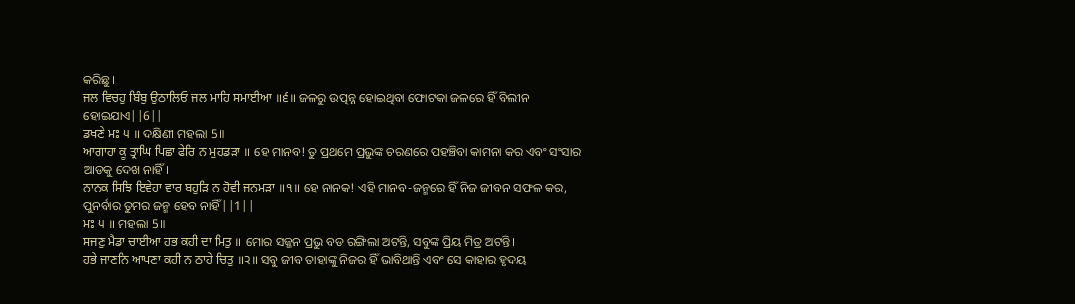କରିଛୁ।
ਜਲ ਵਿਚਹੁ ਬਿੰਬੁ ਉਠਾਲਿਓ ਜਲ ਮਾਹਿ ਸਮਾਈਆ ॥੬॥ ଜଳରୁ ଉତ୍ପନ୍ନ ହୋଇଥିବା ଫୋଟକା ଜଳରେ ହିଁ ବିଲୀନ ହୋଇଯାଏ||6||
ਡਖਣੇ ਮਃ ੫ ॥ ଦକ୍ଷିଣୀ ମହଲା 5॥
ਆਗਾਹਾ ਕੂ ਤ੍ਰਾਘਿ ਪਿਛਾ ਫੇਰਿ ਨ ਮੁਹਡੜਾ ॥ ହେ ମାନବ! ତୁ ପ୍ରଥମେ ପ୍ରଭୁଙ୍କ ଚରଣରେ ପହଞ୍ଚିବା କାମନା କର ଏବଂ ସଂସାର ଆଡକୁ ଦେଖ ନାହିଁ।
ਨਾਨਕ ਸਿਝਿ ਇਵੇਹਾ ਵਾਰ ਬਹੁੜਿ ਨ ਹੋਵੀ ਜਨਮੜਾ ॥੧॥ ହେ ନାନକ! ଏହି ମାନବ-ଜନ୍ମରେ ହିଁ ନିଜ ଜୀବନ ସଫଳ କର, ପୁନର୍ବାର ତୁମର ଜନ୍ମ ହେବ ନାହିଁ||1||
ਮਃ ੫ ॥ ମହଲା 5॥
ਸਜਣੁ ਮੈਡਾ ਚਾਈਆ ਹਭ ਕਹੀ ਦਾ ਮਿਤੁ ॥ ମୋର ସଜ୍ଜନ ପ୍ରଭୁ ବଡ ରଙ୍ଗିଲା ଅଟନ୍ତି, ସବୁଙ୍କ ପ୍ରିୟ ମିତ୍ର ଅଟନ୍ତି।
ਹਭੇ ਜਾਣਨਿ ਆਪਣਾ ਕਹੀ ਨ ਠਾਹੇ ਚਿਤੁ ॥੨॥ ସବୁ ଜୀବ ତାହାଙ୍କୁ ନିଜର ହିଁ ଭାବିଥାନ୍ତି ଏବଂ ସେ କାହାର ହୃଦୟ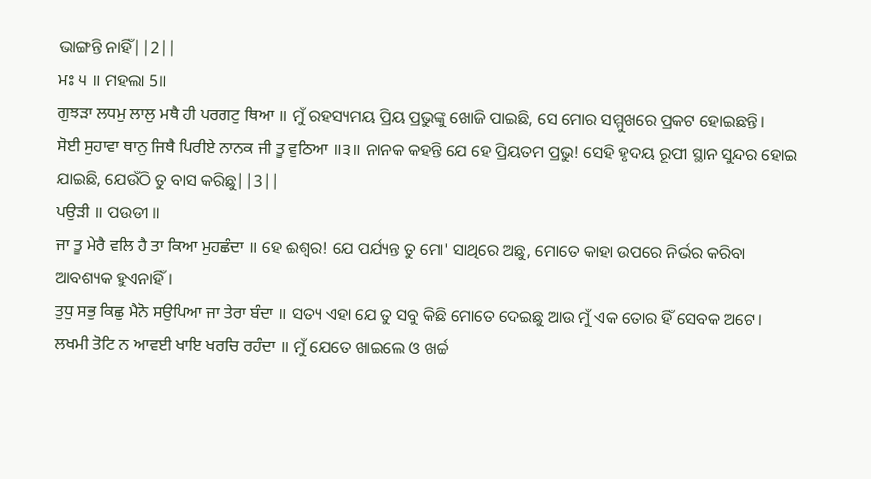ଭାଙ୍ଗନ୍ତି ନାହିଁ||2||
ਮਃ ੫ ॥ ମହଲା 5॥
ਗੁਝੜਾ ਲਧਮੁ ਲਾਲੁ ਮਥੈ ਹੀ ਪਰਗਟੁ ਥਿਆ ॥ ମୁଁ ରହସ୍ୟମୟ ପ୍ରିୟ ପ୍ରଭୁଙ୍କୁ ଖୋଜି ପାଇଛି, ସେ ମୋର ସମ୍ମୁଖରେ ପ୍ରକଟ ହୋଇଛନ୍ତି।
ਸੋਈ ਸੁਹਾਵਾ ਥਾਨੁ ਜਿਥੈ ਪਿਰੀਏ ਨਾਨਕ ਜੀ ਤੂ ਵੁਠਿਆ ॥੩॥ ନାନକ କହନ୍ତି ଯେ ହେ ପ୍ରିୟତମ ପ୍ରଭୁ! ସେହି ହୃଦୟ ରୂପୀ ସ୍ଥାନ ସୁନ୍ଦର ହୋଇ ଯାଇଛି, ଯେଉଁଠି ତୁ ବାସ କରିଛୁ||3||
ਪਉੜੀ ॥ ପଉଡୀ ॥
ਜਾ ਤੂ ਮੇਰੈ ਵਲਿ ਹੈ ਤਾ ਕਿਆ ਮੁਹਛੰਦਾ ॥ ହେ ଈଶ୍ଵର! ଯେ ପର୍ଯ୍ୟନ୍ତ ତୁ ମୋ' ସାଥିରେ ଅଛୁ, ମୋତେ କାହା ଉପରେ ନିର୍ଭର କରିବା ଆବଶ୍ୟକ ହୁଏନାହିଁ।
ਤੁਧੁ ਸਭੁ ਕਿਛੁ ਮੈਨੋ ਸਉਪਿਆ ਜਾ ਤੇਰਾ ਬੰਦਾ ॥ ସତ୍ୟ ଏହା ଯେ ତୁ ସବୁ କିଛି ମୋତେ ଦେଇଛୁ ଆଉ ମୁଁ ଏକ ତୋର ହିଁ ସେବକ ଅଟେ।
ਲਖਮੀ ਤੋਟਿ ਨ ਆਵਈ ਖਾਇ ਖਰਚਿ ਰਹੰਦਾ ॥ ମୁଁ ଯେତେ ଖାଇଲେ ଓ ଖର୍ଚ୍ଚ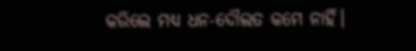କରିଲେ ମଧ୍ୟ ଧନ-ଦୌଲତ କମେ ନାହିଁ।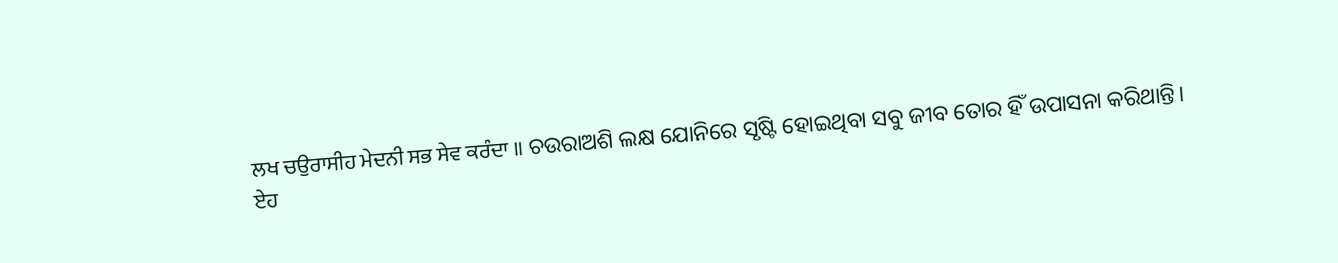ਲਖ ਚਉਰਾਸੀਹ ਮੇਦਨੀ ਸਭ ਸੇਵ ਕਰੰਦਾ ॥ ଚଉରାଅଶି ଲକ୍ଷ ଯୋନିରେ ସୃଷ୍ଟି ହୋଇଥିବା ସବୁ ଜୀବ ତୋର ହିଁ ଉପାସନା କରିଥାନ୍ତି।
ਏਹ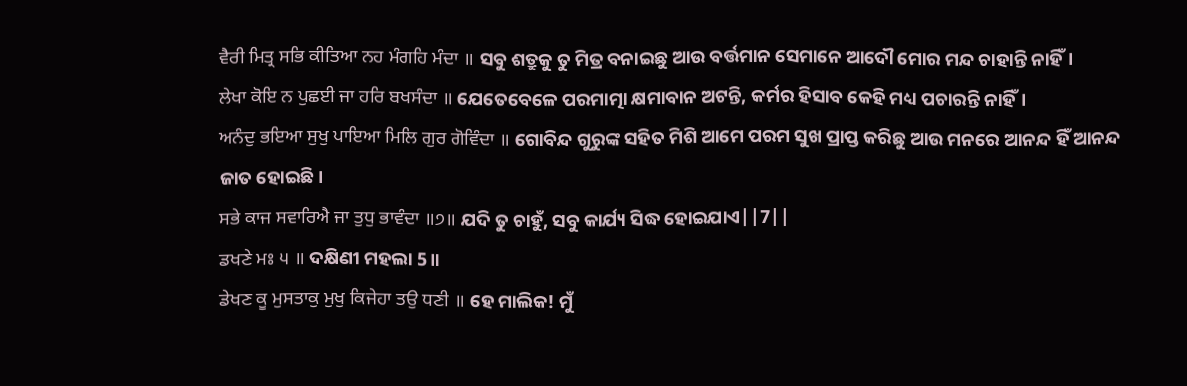ਵੈਰੀ ਮਿਤ੍ਰ ਸਭਿ ਕੀਤਿਆ ਨਹ ਮੰਗਹਿ ਮੰਦਾ ॥ ସବୁ ଶତ୍ରୁକୁ ତୁ ମିତ୍ର ବନାଇଛୁ ଆଉ ବର୍ତ୍ତମାନ ସେମାନେ ଆଦୌ ମୋର ମନ୍ଦ ଚାହାନ୍ତି ନାହିଁ।
ਲੇਖਾ ਕੋਇ ਨ ਪੁਛਈ ਜਾ ਹਰਿ ਬਖਸੰਦਾ ॥ ଯେତେବେଳେ ପରମାତ୍ମା କ୍ଷମାବାନ ଅଟନ୍ତି, କର୍ମର ହିସାବ କେହି ମଧ୍ୟ ପଚାରନ୍ତି ନାହିଁ।
ਅਨੰਦੁ ਭਇਆ ਸੁਖੁ ਪਾਇਆ ਮਿਲਿ ਗੁਰ ਗੋਵਿੰਦਾ ॥ ଗୋବିନ୍ଦ ଗୁରୁଙ୍କ ସହିତ ମିଶି ଆମେ ପରମ ସୁଖ ପ୍ରାପ୍ତ କରିଛୁ ଆଉ ମନରେ ଆନନ୍ଦ ହିଁ ଆନନ୍ଦ ଜାତ ହୋଇଛି।
ਸਭੇ ਕਾਜ ਸਵਾਰਿਐ ਜਾ ਤੁਧੁ ਭਾਵੰਦਾ ॥੭॥ ଯଦି ତୁ ଚାହୁଁ, ସବୁ କାର୍ଯ୍ୟ ସିଦ୍ଧ ହୋଇଯାଏ||7||
ਡਖਣੇ ਮਃ ੫ ॥ ଦକ୍ଷିଣୀ ମହଲା 5॥
ਡੇਖਣ ਕੂ ਮੁਸਤਾਕੁ ਮੁਖੁ ਕਿਜੇਹਾ ਤਉ ਧਣੀ ॥ ହେ ମାଲିକ! ମୁଁ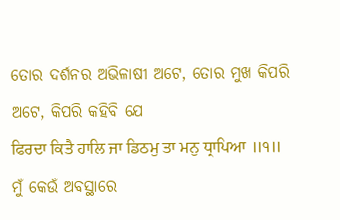ତୋର ଦର୍ଶନର ଅଭିଳାଷୀ ଅଟେ, ତୋର ମୁଖ କିପରି ଅଟେ, କିପରି କହିବି ଯେ
ਫਿਰਦਾ ਕਿਤੈ ਹਾਲਿ ਜਾ ਡਿਠਮੁ ਤਾ ਮਨੁ ਧ੍ਰਾਪਿਆ ॥੧॥ ମୁଁ କେଉଁ ଅବସ୍ଥାରେ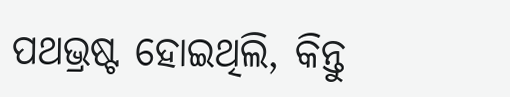ପଥଭ୍ରଷ୍ଟ ହୋଇଥିଲି, କିନ୍ତୁ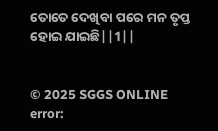ତୋତେ ଦେଖିବା ପରେ ମନ ତୃପ୍ତ ହୋଇ ଯାଇଛି||1||


© 2025 SGGS ONLINE
error: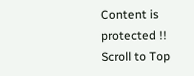Content is protected !!
Scroll to Top